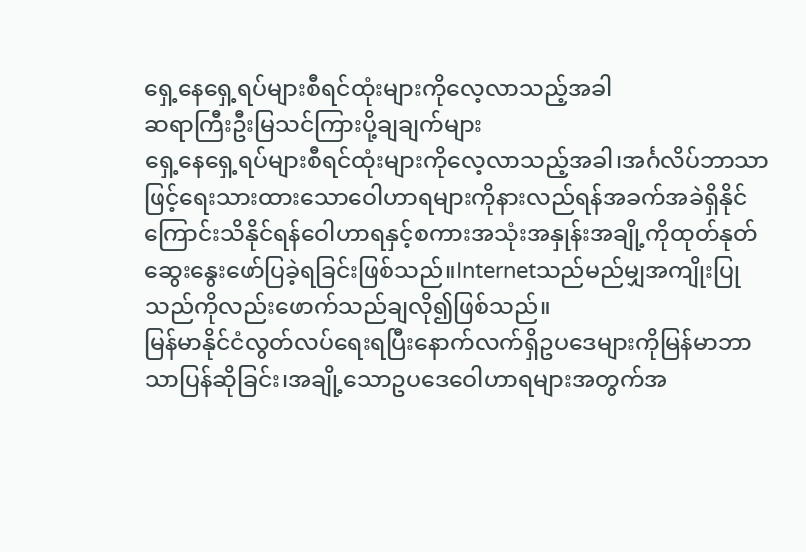ရှေ့နေရှေ့ရပ်များစီရင်ထုံးများကိုလေ့လာသည့်အခါ
ဆရာကြီးဦးမြသင်ကြားပို့ချချက်များ
ရှေ့နေရှေ့ရပ်များစီရင်ထုံးများကိုလေ့လာသည့်အခါ၊အင်္ဂလိပ်ဘာသာဖြင့်ရေးသားထားသောဝေါဟာရများကိုနားလည်ရန်အခက်အခဲရှိနိုင်ကြောင်းသိနိုင်ရန်ဝေါဟာရနှင့်စကားအသုံးအနှုန်းအချို့ကိုထုတ်နုတ်ဆွေးနွေးဖော်ပြခဲ့ရခြင်းဖြစ်သည်။Internetသည်မည်မျှအကျိုးပြုသည်ကိုလည်းဖောက်သည်ချလို၍ဖြစ်သည်။
မြန်မာနိုင်ငံလွတ်လပ်ရေးရပြီးနောက်လက်ရှိဥပဒေများကိုမြန်မာဘာသာပြန်ဆိုခြင်း၊အချို့သောဥပဒေဝေါဟာရများအတွက်အ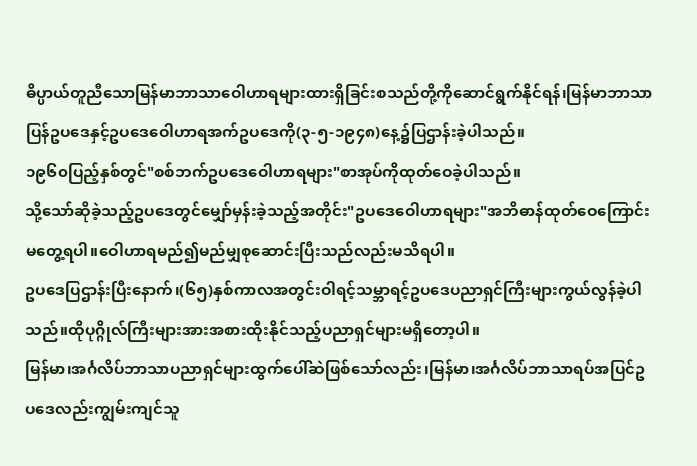ဓိပ္ပာယ်တူညီသောမြန်မာဘာသာဝေါဟာရများထားရှိခြင်းစသည်တို့ကိုဆောင်ရွက်နိုင်ရန်၊မြန်မာဘာသာပြန်ဥပဒေနှင့်ဥပဒေဝေါဟာရအက်ဥပဒေကို(၃-၅-၁၉၄၈)နေ့၌ပြဌာန်းခဲ့ပါသည်။
၁၉၆၀ပြည့်နှစ်တွင်"စစ်ဘက်ဥပဒေဝေါဟာရများ"စာအုပ်ကိုထုတ်ဝေခဲ့ပါသည်။
သို့သော်ဆိုခဲ့သည့်ဥပဒေတွင်မျှော်မှန်းခဲ့သည့်အတိုင်း"ဥပဒေဝေါဟာရများ"အဘိဓာန်ထုတ်ဝေကြောင်းမတွေ့ရပါ။ဝေါဟာရမည်၍မည်မျှစုဆောင်းပြီးသည်လည်းမသိရပါ။
ဥပဒေပြဌာန်းပြီးနောက်၊(၆၅)နှစ်ကာလအတွင်းဝါရင့်သမ္ဘာရင့်ဥပဒေပညာရှင်ကြီးများကွယ်လွန်ခဲ့ပါသည်။ထိုပုဂ္ဂိုလ်ကြီးများအားအစားထိုးနိုင်သည့်ပညာရှင်များမရှိတော့ပါ။
မြန်မာ၊အင်္ဂလိပ်ဘာသာပညာရှင်များထွက်ပေါ်ဆဲဖြစ်သော်လည်း၊မြန်မာ၊အင်္ဂလိပ်ဘာသာရပ်အပြင်ဥပဒေလည်းကျွမ်းကျင်သူ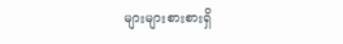များများစားစားရှိ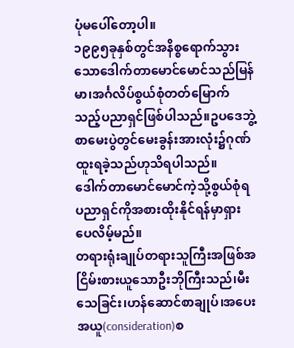ပုံမပေါ်တော့ပါ။
၁၉၉၅ခုနှစ်တွင်အနိစ္စရောက်သွားသောဒေါက်တာမောင်မောင်သည်မြန်မာ၊အင်္ဂလိပ်စွယ်စုံတတ်မြောက်သည့်ပညာရှင်ဖြစ်ပါသည်။ဥပဒေဘွဲ့စာမေးပွဲတွင်မေးခွန်းအားလုံး၌ဂုဏ်ထူးရခဲ့သည်ဟုသိရပါသည်။
ဒေါက်တာမောင်မောင်ကဲ့သို့စွယ်စုံရပညာရှင်ကိုအစားထိုးနိုင်ရန်မှာရှားပေလိမ့်မည်။
တရားရုံးချုပ်တရားသူကြီးအဖြစ်အငြိမ်းစားယူသောဦးဘိုကြီးသည်၊မီးသေခြင်း၊ဟန်ဆောင်စာချုပ်၊အပေးအယူ(consideration)စ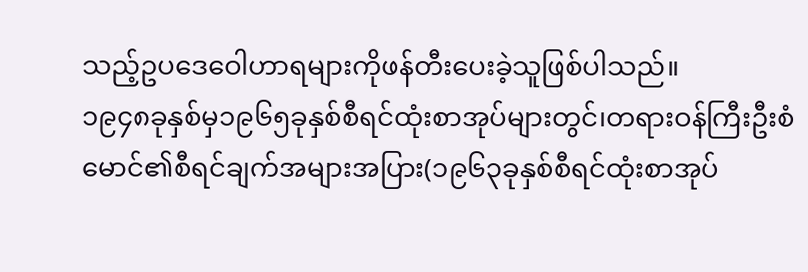သည့်ဥပဒေဝေါဟာရများကိုဖန်တီးပေးခဲ့သူဖြစ်ပါသည်။
၁၉၄၈ခုနှစ်မှ၁၉၆၅ခုနှစ်စီရင်ထုံးစာအုပ်များတွင်၊တရားဝန်ကြီးဦးစံမောင်၏စီရင်ချက်အများအပြား(၁၉၆၃ခုနှစ်စီရင်ထုံးစာအုပ်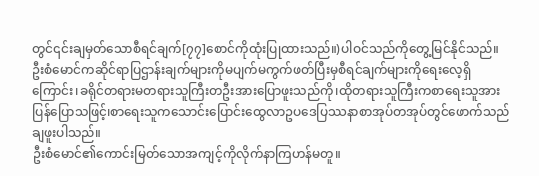တွင်၎င်းချမှတ်သောစီရင်ချက်[၇၇]စောင်ကိုထုံးပြုထားသည်။)ပါဝင်သည်ကိုတွေ့မြင်နိုင်သည်။
ဦးစံမောင်ကဆိုင်ရာပြဌာန်းချက်များကိုမပျက်မကွက်ဖတ်ပြီးမှစီရင်ချက်များကိုရေးလေ့ရှိကြောင်း၊ခရိုင်တရားမတရားသူကြီးတဦးအားပြောဖူးသည်ကို၊ထိုတရားသူကြီးကစာရေးသူအားပြန်ပြောသဖြင့်၊စာရေးသူကသောင်းပြောင်းထွေလာဥပဒေပြဿနာစာအုပ်တအုပ်တွင်ဖောက်သည်ချဖူးပါသည်။
ဦးစံမောင်၏ကောင်းမြတ်သောအကျင့်ကိုလိုက်နာကြဟန်မတူ။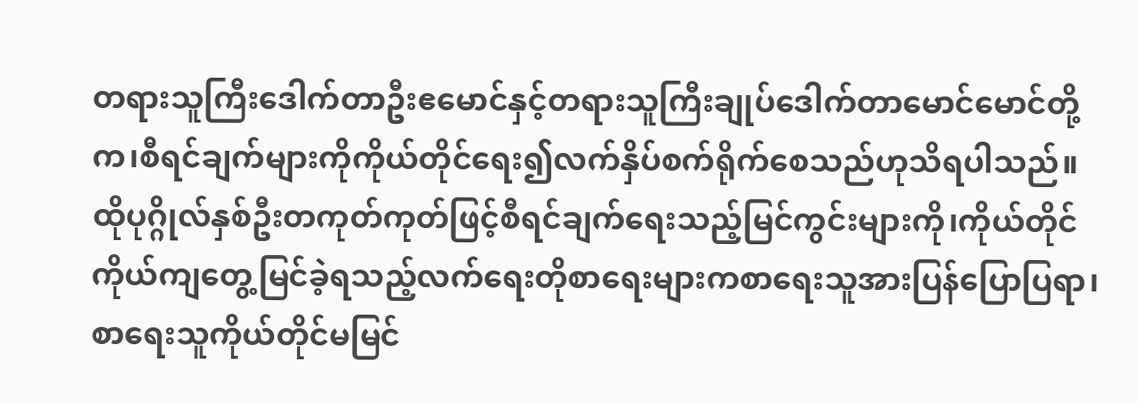တရားသူကြီးဒေါက်တာဦးဧမောင်နှင့်တရားသူကြီးချုပ်ဒေါက်တာမောင်မောင်တို့က၊စီရင်ချက်များကိုကိုယ်တိုင်ရေး၍လက်နှိပ်စက်ရိုက်စေသည်ဟုသိရပါသည်။
ထိုပုဂ္ဂိုလ်နှစ်ဦးတကုတ်ကုတ်ဖြင့်စီရင်ချက်ရေးသည့်မြင်ကွင်းများကို၊ကိုယ်တိုင်ကိုယ်ကျတွေ့မြင်ခဲ့ရသည့်လက်ရေးတိုစာရေးများကစာရေးသူအားပြန်ပြောပြရာ၊စာရေးသူကိုယ်တိုင်မမြင်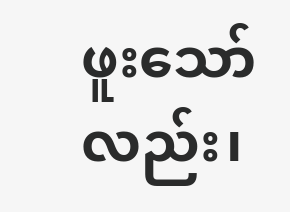ဖူးသော်လည်း၊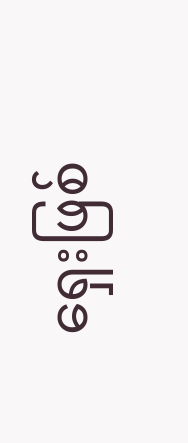ရှေးဖြစ်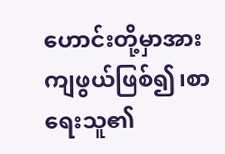ဟောင်းတို့မှာအားကျဖွယ်ဖြစ်၍၊စာရေးသူ၏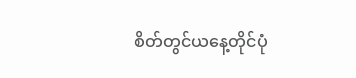စိတ်တွင်ယနေ့တိုင်ပုံ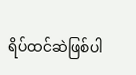ရိပ်ထင်ဆဲဖြစ်ပါ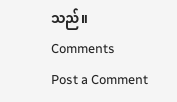သည်။
Comments
Post a Comment